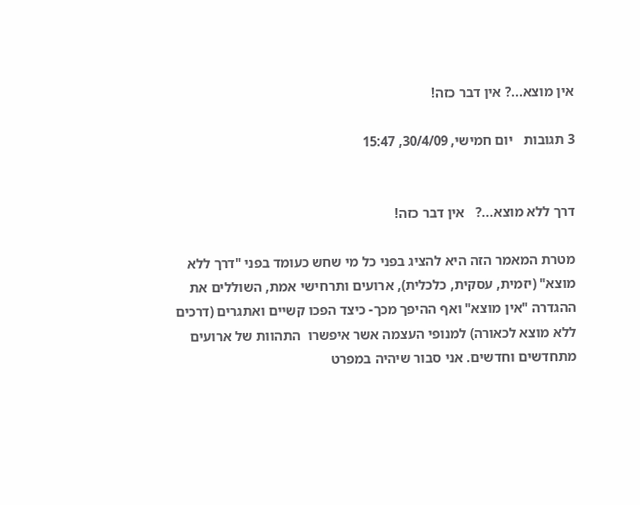אין מוצא...? אין דבר כזה!

3 תגובות   יום חמישי, 30/4/09, 15:47


דרך ללא מוצא...?   אין דבר כזה!

מטרת המאמר הזה היא להציג בפני כל מי שחש כעומד בפני "דרך ללא מוצא" (יזמית, עסקית, כלכלית), ארועים ותרחישי אמת, השוללים את ההגדרה "אין מוצא" ואף ההיפך מכך- כיצד הפכו קשיים ואתגרים (דרכים ללא מוצא לכאורה) למנופי העצמה אשר איפשרו  התהוות של ארועים מתחדשים וחדשים. אני סבור שיהיה במפרט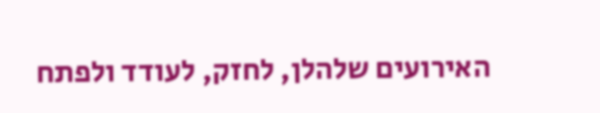האירועים שלהלן, לחזק, לעודד ולפתח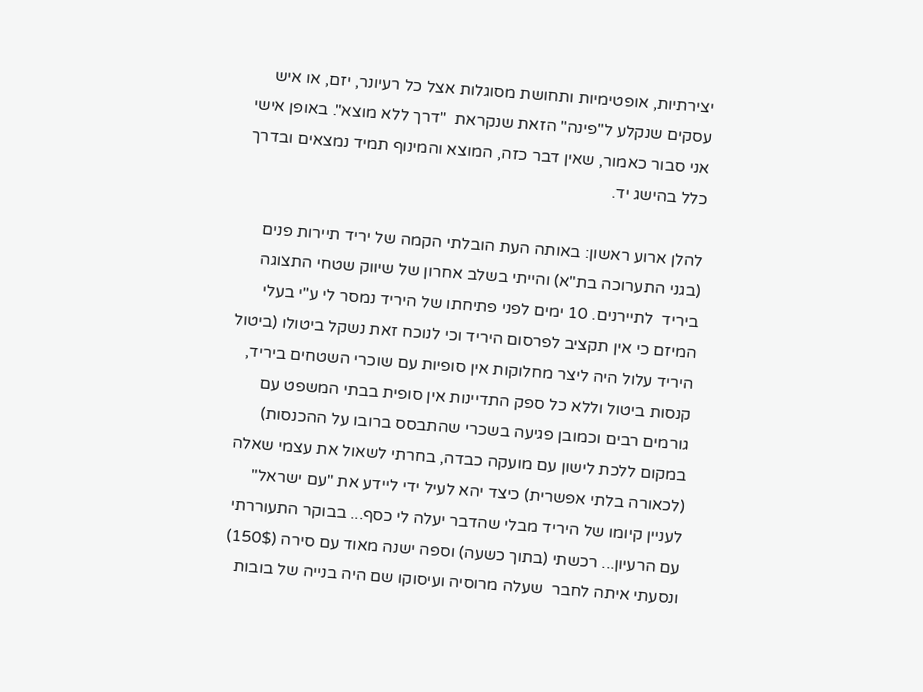יצירתיות, אופטימיות ותחושת מסוגלות אצל כל רעיונר, יזם, או איש עסקים שנקלע ל"פינה" הזאת שנקראת  "דרך ללא מוצא". באופן אישי אני סבור כאמור, שאין דבר כזה, המוצא והמינוף תמיד נמצאים ובדרך כלל בהישג יד.

להלן ארוע ראשון: באותה העת הובלתי הקמה של יריד תיירות פנים (בגני התערוכה בת"א) והייתי בשלב אחרון של שיווק שטחי התצוגה ביריד  לתיירנים. 10 ימים לפני פתיחתו של היריד נמסר לי ע"י בעלי המיזם כי אין תקציב לפרסום היריד וכי לנוכח זאת נשקל ביטולו (ביטול היריד עלול היה ליצר מחלוקות אין סופיות עם שוכרי השטחים ביריד, קנסות ביטול וללא כל ספק התדיינות אין סופית בבתי המשפט עם גורמים רבים וכמובן פגיעה בשכרי שהתבסס ברובו על ההכנסות) במקום ללכת לישון עם מועקה כבדה, בחרתי לשאול את עצמי שאלה (לכאורה בלתי אפשרית) כיצד יהא לעיל ידי ליידע את "עם ישראל" לעניין קיומו של היריד מבלי שהדבר יעלה לי כסף... בבוקר התעוררתי עם הרעיון... רכשתי (בתוך כשעה) וספה ישנה מאוד עם סירה (150$) ונסעתי איתה לחבר  שעלה מרוסיה ועיסוקו שם היה בנייה של בובות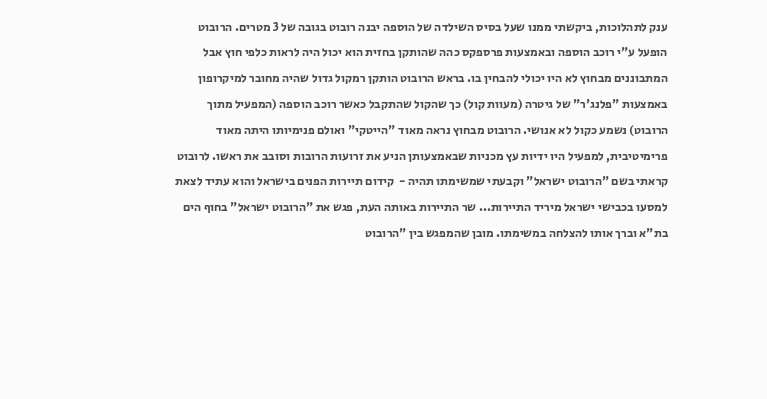ענק לתהלוכות, ביקשתי ממנו שעל בסיס השילדה של הוספה יבנה רובוט בגובה של 3 מטרים. הרובוט הופעל ע"י רוכב הוספה ובאמצעות פרספקס כהה שהותקן בחזית הוא יכול היה לראות כלפי חוץ אבל המתבוננים מבחוץ לא היו יכולי להבחין בו. בראש הרובוט הותקן רמקול גדול שהיה מחובר למיקרופון באמצעות "פלנג'ר" של גיטרה (מעוות קול) כך שהקול שהתקבל כאשר רוכב הוספה (המפעיל מתוך הרובוט) נשמע כקול לא אנושי. הרובוט מבחוץ נראה מאוד "הייטקי" ואולם פנימיותו היתה מאוד פרימיטיבית, למפעיל היו ידיות עץ מכניות שבאמצעותן הניע את זרועות הרובות וסובב את ראשו. לרובוט קראתי בשם "הרובוט ישראל" וקבעתי שמשימתו תהיה -  קידום תיירות הפנים בישראל והוא עתיד לצאת למסעו בכבישי ישראל מיריד התיירות... שר התיירות באותה העת, פגש את "הרובוט ישראל" בחוף הים בת"א וברך אותו להצלחה במשימתו. מובן שהמפגש בין "הרובוט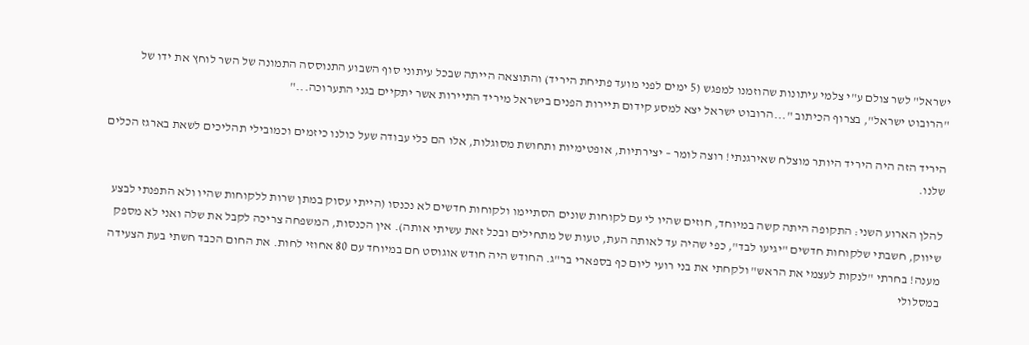ישראל" לשר צולם ע"י צלמי עיתונות שהוזמנו למפגש (5 ימים לפני מועד פתיחת היריד) והתוצאה הייתה שבכל עיתוני סוף השבוע התנוססה התמונה של השר לוחץ את ידו של "הרובוט ישראל", בצרוף הכיתוב "...הרובוט ישראל יצא למסע קידום תיירות הפנים בישראל מיריד התיירות אשר יתקיים בגני התערוכה..."

היריד הזה היה היריד היותר מוצלח שאירגנתי! רוצה לומר – יצירתיות, אופטימיות ותחושת מסוגלות, אלו הם כלי עבודה שעל כולנו כיזמים וכמובילי תהליכים לשאת בארגז הכלים שלנו.

להלן הארוע השני: התקופה היתה קשה במיוחד, חוזים שהיו לי עם לקוחות שונים הסתיימו ולקוחות חדשים לא נכנסו (הייתי עסוק במתן שרות ללקוחות שהיו ולא התפנתי לבצע שיווק, חשבתי שלקוחות חדשים "יגיעו לבד", כפי שהיה עד לאותה העת, טעות של מתחילים ובכל זאת עשיתי אותה). אין הכנסות, המשפחה צריכה לקבל את שלה ואני לא מספק מענה! בחרתי "לנקות לעצמי את הראש" ולקחתי את בני רועי ליום כף בספארי בר"ג. החודש היה חודש אוגוסט חם במיוחד עם 80 אחוזי לחות. את החום הכבד חשתי בעת הצעידה במסלולי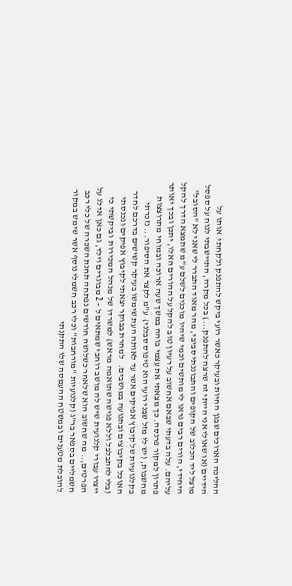ההליכה הארוכים שבגן החיות ובעיקר כאשר רועי ביקש להתפנק ולקחתי  אותו על הידיים (או שאולי אני הייתי זה שרצה להתפנק...) בכל מקרה, התיישבתי לנוח על ספסל מוצל ליד הכלוב של הקופים והתבוננתי סביבי, מהר מאוד התברר לי שאני לא "הסובל" היחידי, הורים רבים נראו לי מותשים וכמי שיהיו מוכנים לשלם ע"מ שתמצא הדרך להקל עליהם. עלה בדעתי שבאם אחשוב על רעיון טוב להקל על ההורים האלו, יתכן ובכך יאותר פתרון למקור פרנסה. כך מצאתי את עצמי בוהה במשך שעה ארוכה ובמוחי מתרוצצות מחשבות, (יש לי מזל שבני רועי הוא טיפוס סבלני)  ע"מ לקצר את הסיפור... נזכרתי בקלנועיות של קיבוץ אפיקים אשר עד לאותה העת שימשו בעיקר קשישים בדרכם לחדר האוכל בקיבוצים ובתנועה במושבים.   למחרת בבוקר יצאתי לקיבוץ אפיקים ונכנסתי (בלי להתבלבל וללא פגישה שתואמה מראש) למשרדו של מנהל המכירות  וביקשתי כי ייצרו עבורי קלנועית שיש לה מושב רוחבי שמתאים ל – 2 מבוגרים וילד, גם כאן אדלג על הפרטים,.. מה שחשוב הוא שלאחר כשלושה חודשים נפתחה תחנת השכרה של כלי רכב חשמליים בספאר בר"ג (קלנועיות "מורחבות" וכלי רכב חשמלי נוסף אשר שימש במקור להובלת מטענים ובמשטח ההעמסה שלו התקנתי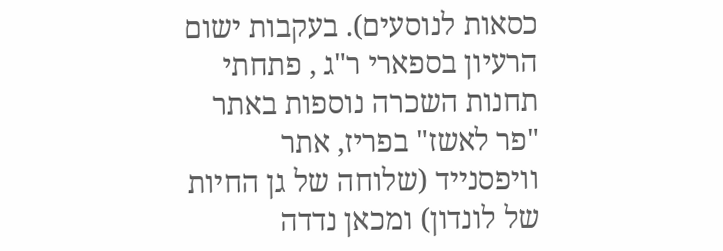כסאות לנוסעים). בעקבות ישום הרעיון בספארי ר"ג , פתחתי תחנות השכרה נוספות באתר "פר לאשז" בפריז, אתר וויפסנייד (שלוחה של גן החיות של לונדון) ומכאן נדדה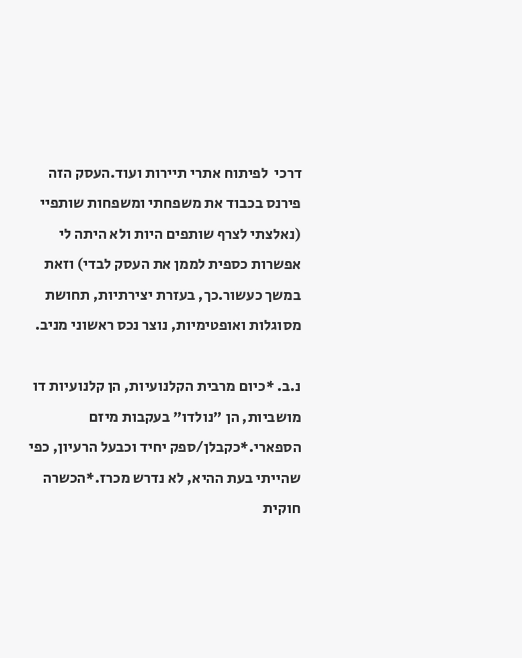דרכי  לפיתוח אתרי תיירות ועוד.העסק הזה פירנס בכבוד את משפחתי ומשפחות שותפיי (נאלצתי לצרף שותפים היות ולא היתה לי אפשרות כספית לממן את העסק לבדי) וזאת במשך כעשור.כך, בעזרת יצירתיות, תחושת מסוגלות ואופטימיות, נוצר נכס ראשוני מניב.

נ.ב. *כיום מרבית הקלנועיות, הן קלנועיות דו מושביות, הן "נולדו" בעקבות מיזם הספארי.*כקבלן/ספק יחיד וכבעל הרעיון, כפי שהייתי בעת ההיא, לא נדרש מכרז.*הכשרה חוקית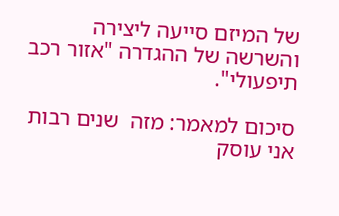של המיזם סייעה ליצירה והשרשה של ההגדרה "אזור רכב תיפעולי".

סיכום למאמר: מזה  שנים רבות אני עוסק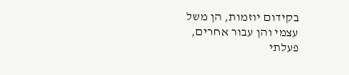בקידום יוזמות, הן משל עצמי והן עבור אחרים, פעלתי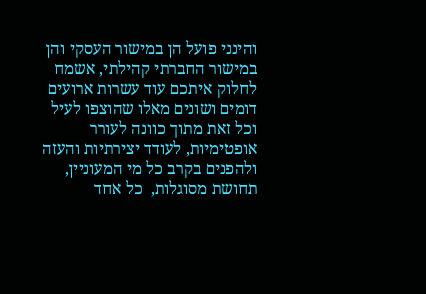והינני פועל הן במישור העסקי והן במישור החברתי קהילתי, אשמח לחלוק איתכם עוד עשרות ארועים דומים ושונים מאלו שהוצפו לעיל וכל זאת מתוך כוונה לעורר אופטימיות, לעודד יצירתיות והעזה ולהפנים בקרב כל מי המעוניין, תחושת מסוגלות,  כל אחד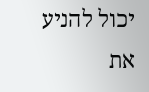יכול להניע את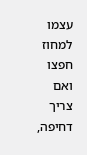עצמו למחוז חפצו ואם צריך דחיפה,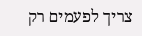צריך לפעמים רק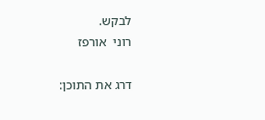לבקש.                                                                                          רוני  אורפז

דרג את התוכן: